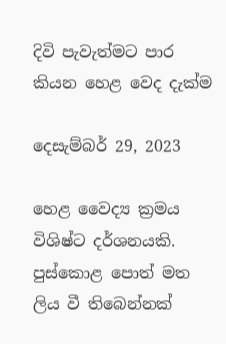දිවි පැවැත්මට පාර කියන හෙළ වෙද දැක්ම

දෙසැම්බර් 29, 2023

හෙළ වෛද්‍ය ක්‍රමය විශිෂ්ට දර්ශනයකි. පුස්කොළ පොත් මත ලිය වී තිබෙන්නක්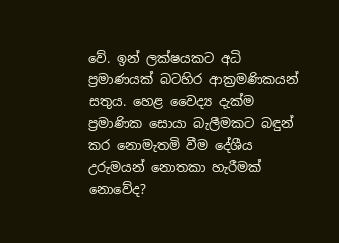වේ. ඉන් ලක්ෂයකට අධි ප්‍රමාණයක් බටහිර ආක්‍රමණිකයන් සතුය. හෙළ වෛද්‍ය දැක්ම ප්‍රමාණික සොයා බැලීමකට බඳුන් කර නොමැතමි වීම දේශීය උරුමයන් නොතකා හැරීමක් නොවේද?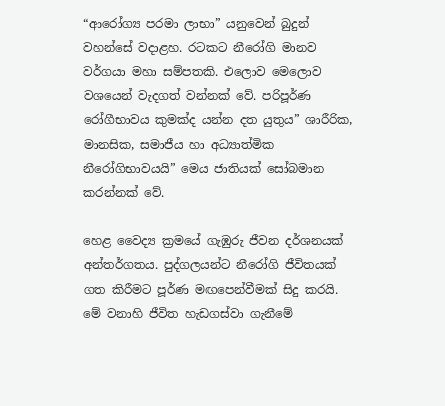“ආරෝග්‍ය පරමා ලාභා” යනුවෙන් බුදුන් වහන්සේ වදාළහ. රටකට නීරෝගි මානව වර්ගයා මහා සම්පතකි. එලොව මෙලොව වශයෙන් වැදගත් වන්නක් වේ. පරිපූර්ණ රෝගීභාවය කුමක්ද යන්න දත යුතුය” ශාරීරික, මානසික, සමාජීය හා අධ්‍යාත්මික නීරෝගිභාවයයි” මෙය ජාතියක් සෝබමාන කරන්නක් වේ.

හෙළ වෛද්‍ය ක්‍රමයේ ගැඹුරු ජීවන දර්ශනයක් අන්තර්ගතය. පුද්ගලයන්ට නීරෝගි ජීවිතයක් ගත කිරීමට පූර්ණ මඟපෙන්වීමක් සිදු කරයි. මේ වනාහි ජීවිත හැඩගස්වා ගැනීමේ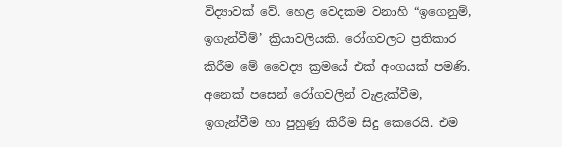විද්‍යාවක් වේ. හෙළ වෙදකම වනාහි “ඉගෙනුම්, ඉගැන්වීම්’ ක්‍රියාවලියකි. රෝගවලට ප්‍රතිකාර කිරීම මේ වෛද්‍ය ක්‍රමයේ එක් අංගයක් පමණි. අනෙක් පසෙන් රෝගවලින් වැළැක්වීම, ඉගැන්වීම හා පුහුණු කිරීම සිදු කෙරෙයි. එම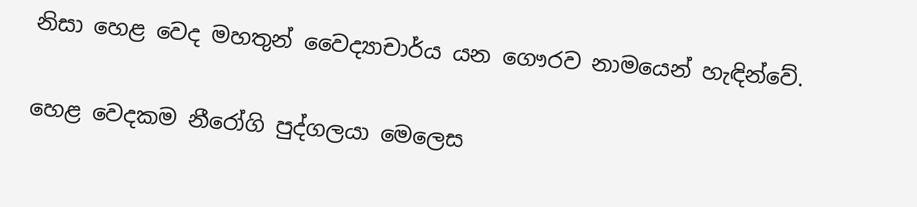නිසා හෙළ වෙද මහතුන් වෛද්‍යාචාර්ය යන ගෞරව නාමයෙන් හැඳින්වේ.

හෙළ වෙදකම නීරෝගි පුද්ගලයා මෙලෙස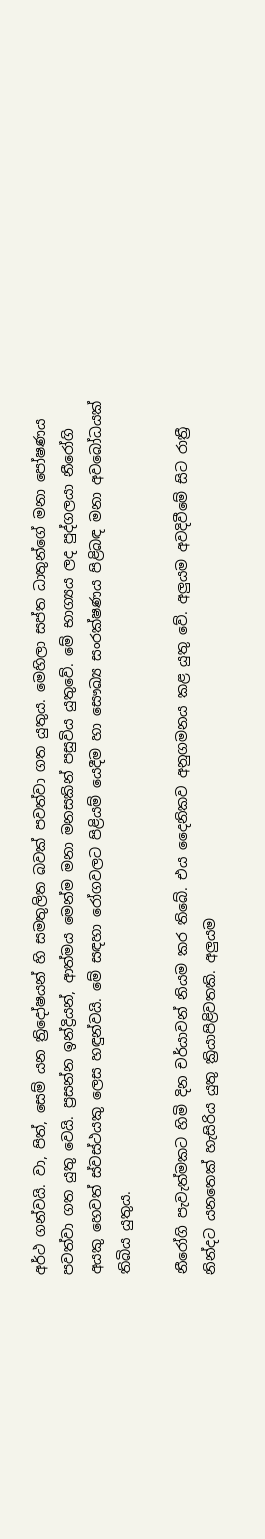අර්ථ ගන්වයි. වා, පිත්, සෙම් යන ත්‍රිදෝෂයන් හි සමතුලිත බවක් පවත්වා ගත යුතුය. මෙහිලා සප්ත ධාතුන්ගේ මනා පෝෂණය පවත්වා ගත යුතු වෙයි. ප්‍රසන්න ඉන්ද්‍රියන්, ආත්මය මෙන්ම මනා මනසකින් පසුවිය යුතුවේ. මේ භාග්‍යය ලද පුද්ගලයා නීරෝගි අයකු හෙවත් ස්වස්ථයකු ලෙස හඳුන්වයි. මේ සඳහා රෝගවලට පිළියම් යෙදීම හා සෞඛ්‍ය සංරක්ෂණය පිළිබඳ මනා අවබෝධයක් තිබිය යුතුය.

නීරෝගි පැවැත්මකට හිමි දින චර්යාවන් නියම කර තිබේ. එය දෛනිකව අනුගමනය කළ යුතු වේ. අලුයම අවදිවීමේ සිට රාත්‍රී නින්දට යනතෙක් හැසිරිය යුතු ක්‍රියාපිළිවතකි. අලුයම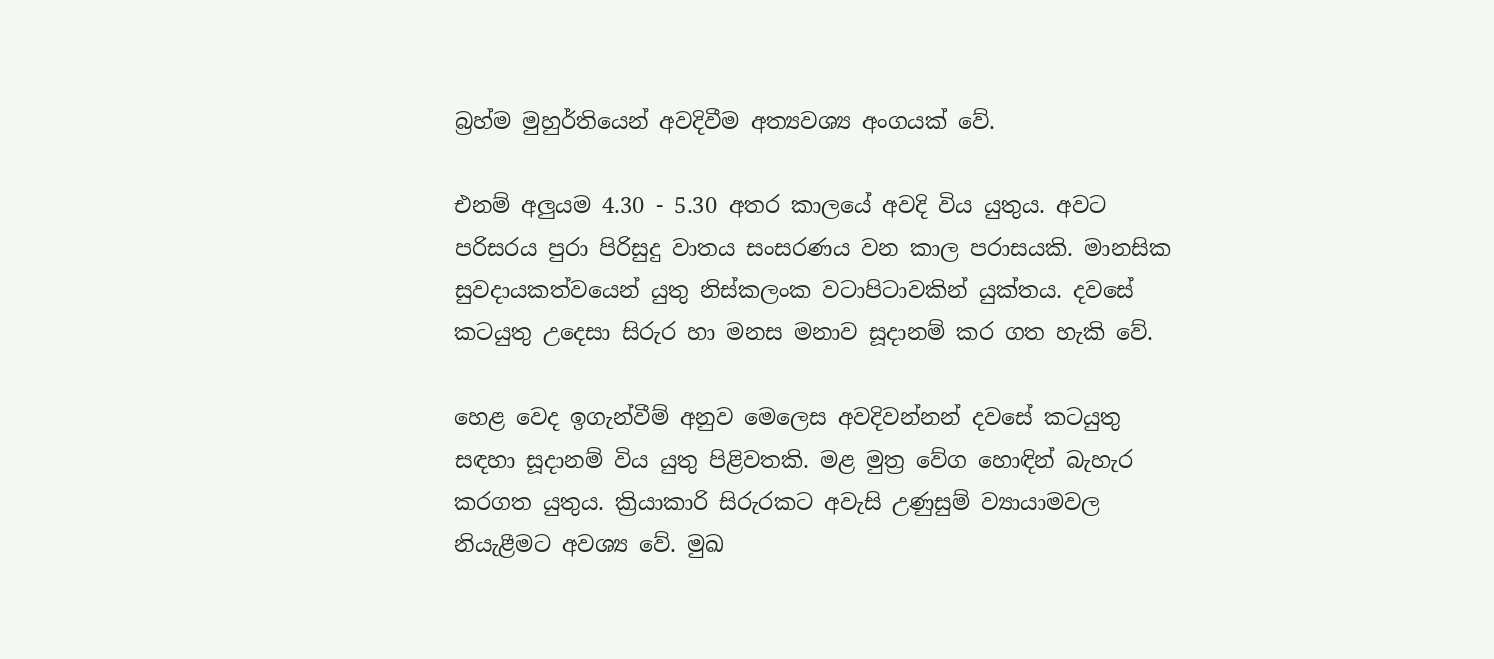බ්‍රහ්ම මුහුර්තියෙන් අවදිවීම අත්‍යවශ්‍ය අංගයක් වේ.

එනම් අලුයම 4.30 - 5.30 අතර කාලයේ අවදි විය යුතුය. අවට පරිසරය පුරා පිරිසුදු වාතය සංසරණය වන කාල පරාසයකි. මානසික සුවදායකත්වයෙන් යුතු නිස්කලංක වටාපිටාවකින් යුක්තය. දවසේ කටයුතු උදෙසා සිරුර හා මනස මනාව සූදානම් කර ගත හැකි වේ.

හෙළ වෙද ඉගැන්වීම් අනුව මෙලෙස අවදිවන්නන් දවසේ කටයුතු සඳහා සූදානම් විය යුතු පිළිවතකි. මළ මුත්‍ර වේග හොඳින් බැහැර කරගත යුතුය. ක්‍රියාකාරි සිරුරකට අවැසි උණුසුම් ව්‍යායාමවල නියැළීමට අවශ්‍ය වේ. මුඛ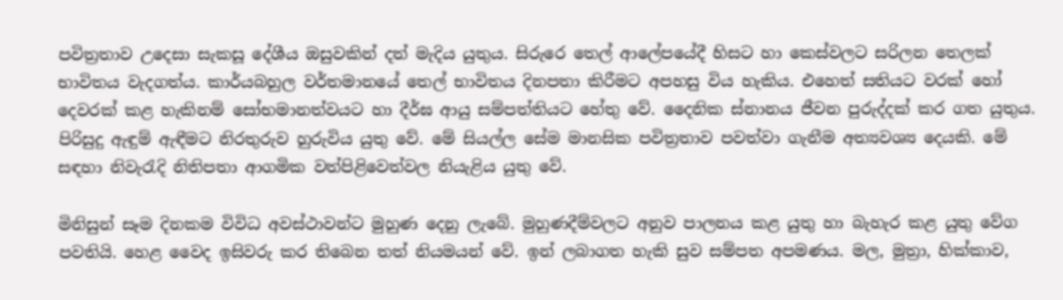පවිත්‍රතාව උදෙසා සැකසූ දේශීය ඔසුවකින් දත් මැදිය යුතුය. සිරුරෙ තෙල් ආලේපයේදී හිසට හා කෙස්වලට සරිලන තෙලක් භාවිතය වැදගත්ය. කාර්යබහුල වර්තමානයේ තෙල් භාවිතය දිනපතා කිරීමට අපහසු විය හැකිය. එහෙත් සතියට වරක් හෝ දෙවරක් කළ හැකිනම් සෝභමානත්වයට හා දීර්ඝ ආයු සම්පත්තියට හේතු වේ. දෛනික ස්නානය ජීවන පුරුද්දක් කර ගත යුතුය. පිරිසුදු ඇඳුම් ඇඳීමට නිරතුරුව හුරුවිය යුතු වේ. මේ සියල්ල සේම මානසික පවිත්‍රතාව පවත්වා ගැනීම අත්‍යවශ්‍ය දෙයකි. මේ සඳහා නිවැරැදි නිතිපතා ආගමික වත්පිළිවෙත්වල නියැළිය යුතු වේ.

මිනිසුන් සෑම දිනකම විවිධ අවස්ථාවන්ට මුහුණ දෙනු ලැබේ. මුහුණදීම්වලට අනුව පාලනය කළ යුතු හා බැහැර කළ යුතු වේග පවතියි. හෙළ වෛද ඉසිවරු කර තිබෙන තත් නියමයන් වේ. ඉන් ලබාගත හැකි සුව සම්පත අපමණය. මල, මුත්‍රා, හික්කාව,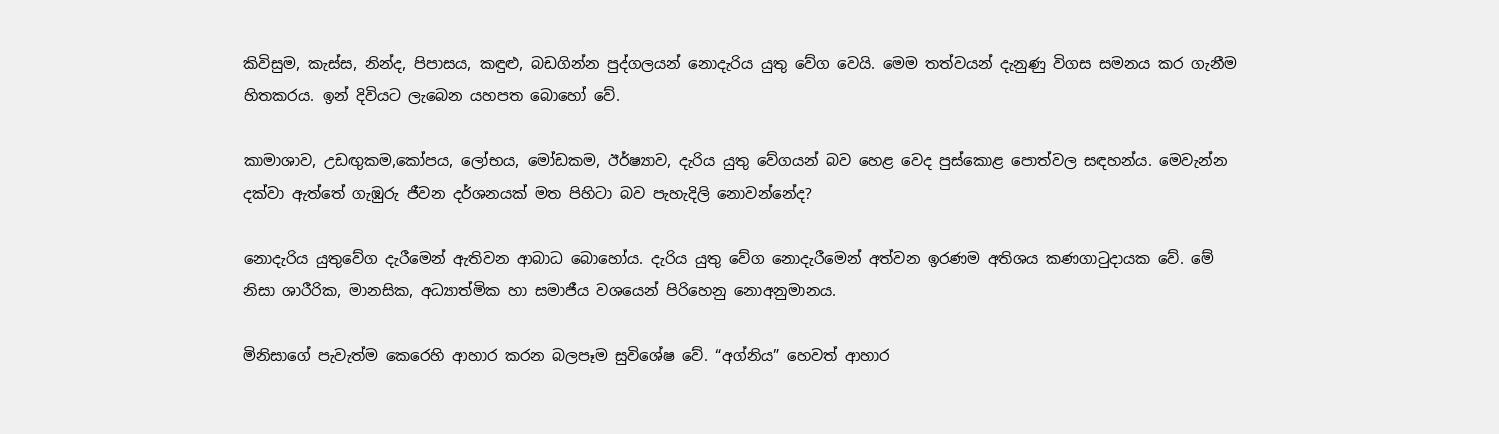කිවිසුම, කැස්ස, නින්ද, පිපාසය, කඳුළු, බඩගින්න පුද්ගලයන් නොදැරිය යුතු වේග වෙයි. මෙම තත්වයන් දැනුණු විගස සමනය කර ගැනීම හිතකරය. ඉන් දිවියට ලැබෙන යහපත බොහෝ වේ.

කාමාශාව, උඩඟුකම,කෝපය, ලෝභය, මෝඩකම, ඊර්ෂ්‍යාව, දැරිය යුතු වේගයන් බව හෙළ වෙද පුස්කොළ පොත්වල සඳහන්ය. මෙවැන්න දක්වා ඇත්තේ ගැඹුරු ජීවන දර්ශනයක් මත පිහිටා බව පැහැදිලි නොවන්නේද?

නොදැරිය යුතුවේග දැරීමෙන් ඇතිවන ආබාධ බොහෝය. දැරිය යුතු වේග නොදැරීමෙන් අත්වන ඉරණම අතිශය කණගාටුදායක වේ. මේ නිසා ශාරීරික, මානසික, අධ්‍යාත්මික හා සමාජීය වශයෙන් පිරිහෙනු නොඅනුමානය.

මිනිසාගේ පැවැත්ම කෙරෙහි ආහාර කරන බලපෑම සුවිශේෂ වේ. “අග්නිය” හෙවත් ආහාර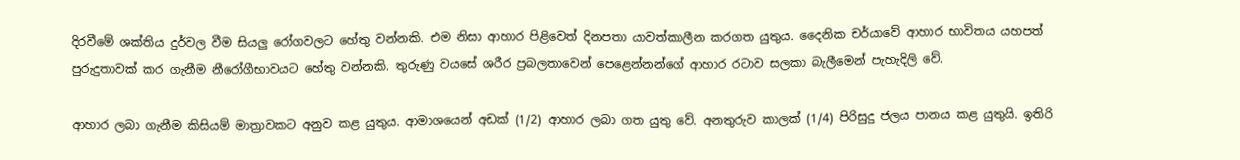දිරවීමේ ශක්තිය දුර්වල වීම සියලු රෝගවලට හේතු වන්නකි. එම නිසා ආහාර පිළිවෙත් දිනපතා යාවත්කාලීන කරගත යුතුය. දෛනික චර්යාවේ ආහාර භාවිතය යහපත් පුරුදුතාවක් කර ගැනීම නීරෝගීභාවයට හේතු වන්නකි. තුරුණු වයසේ ශරීර ප්‍රබලතාවෙන් පෙළෙන්නන්ගේ ආහාර රටාව සලකා බැලීමෙන් පැහැදිලි වේ.

ආහාර ලබා ගැනීම කිසියම් මාත්‍රාවකට අනුව කළ යුතුය. ආමාශයෙන් අඩක් (1/2) ආහාර ලබා ගත යුතු වේ. අනතුරුව කාලක් (1/4) පිරිසුදු ජලය පානය කළ යුතුයි. ඉතිරි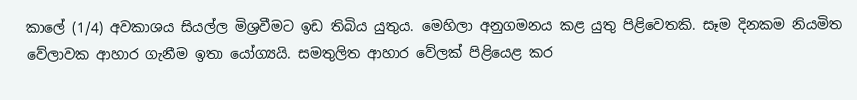කාලේ (1/4) අවකාශය සියල්ල මිශ්‍රවීමට ඉඩ තිබිය යුතුය. මෙහිලා අනුගමනය කළ යුතු පිළිවෙතකි. සෑම දිනකම නියමිත වේලාවක ආහාර ගැනීම ඉතා යෝග්‍යයි. සමතුලිත ආහාර වේලක් පිළියෙළ කර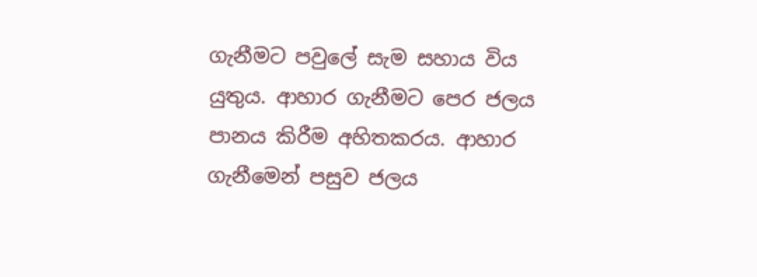ගැනීමට පවුලේ සැම සහාය විය යුතුය. ආහාර ගැනීමට පෙර ජලය පානය කිරීම අහිතකරය. ආහාර ගැනීමෙන් පසුව ජලය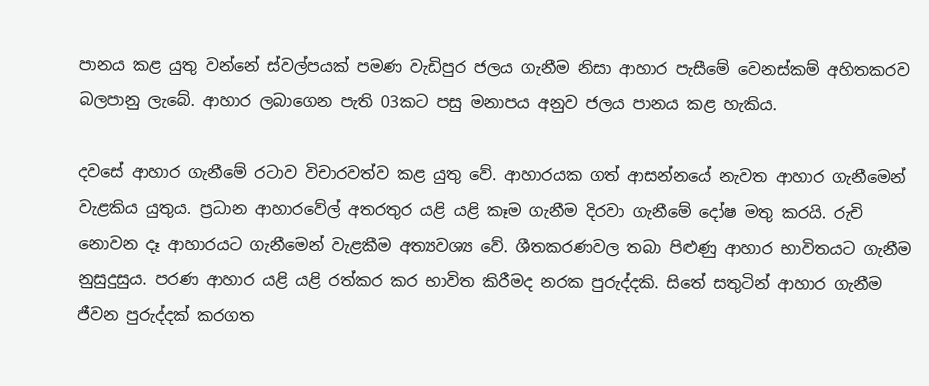පානය කළ යුතු වන්නේ ස්වල්පයක් පමණ වැඩිපුර ජලය ගැනීම නිසා ආහාර පැසීමේ වෙනස්කම් අහිතකරව බලපානු ලැබේ. ආහාර ලබාගෙන පැති 03කට පසු මනාපය අනුව ජලය පානය කළ හැකිය.

දවසේ ආහාර ගැනීමේ රටාව විචාරවත්ව කළ යුතු වේ. ආහාරයක ගත් ආසන්නයේ නැවත ආහාර ගැනීමෙන් වැළකිය යුතුය. ප්‍රධාන ආහාරවේල් අතරතුර යළි යළි කෑම ගැනීම දිරවා ගැනීමේ දෝෂ මතු කරයි. රුචි නොවන දෑ ආහාරයට ගැනීමෙන් වැළකීම අත්‍යවශ්‍ය වේ. ශීතකරණවල තබා පිළුණු ආහාර භාවිතයට ගැනීම නුසුදුසුය. පරණ ආහාර යළි යළි රත්කර කර භාවිත කිරීමද නරක පුරුද්දකි. සිතේ සතුටින් ආහාර ගැනීම ජීවන පුරුද්දක් කරගත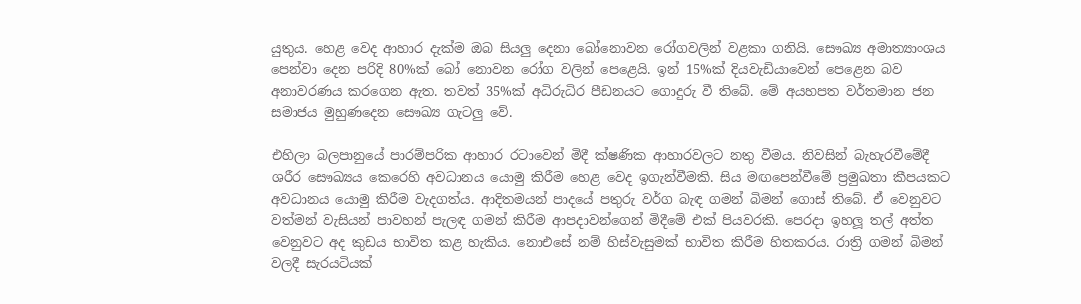යුතුය. හෙළ වෙද ආහාර දැක්ම ඔබ සියලු දෙනා බෝනොවන රෝගවලින් වළකා ගනියි. සෞඛ්‍ය අමාත්‍යාංශය පෙන්වා දෙන පරිදි 80%ක් බෝ නොවන රෝග වලින් පෙළෙයි. ඉන් 15%ක් දියවැඩියාවෙන් පෙළෙන බව අනාවරණය කරගෙන ඇත. තවත් 35%ක් අධිරුධිර පීඩනයට ගොදුරු වී තිබේ. මේ අයහපත වර්තමාන ජන සමාජය මුහුණදෙන සෞඛ්‍ය ගැටලු වේ.

එහිලා බලපානුයේ පාරම්පරික ආහාර රටාවෙන් මිදී ක්ෂණික ආහාරවලට නතු වීමය. නිවසින් බැහැරවීමේදී ශරීර සෞඛ්‍යය කෙරෙහි අවධානය යොමු කිරීම හෙළ වෙද ඉගැන්වීමකි. සිය මඟපෙන්වීමේ ප්‍රමුඛතා කීපයකට අවධානය යොමු කිරීම වැදගත්ය. ආදිතමයන් පාදයේ පතුරු වර්ග බැඳ ගමන් බිමන් ගොස් තිබේ. ඒ වෙනුවට වත්මන් වැසියන් පාවහන් පැලඳ ගමන් කිරීම ආපදාවන්ගෙන් මිදීමේ එක් පියවරකි. පෙරදා ඉහලූ තල් අත්ත වෙනුවට අද කුඩය භාවිත කළ හැකිය. නොඑසේ නම් හිස්වැසුමක් භාවිත කිරීම හිතකරය. රාත්‍රි ගමන් බිමන් වලදී සැරයටියක්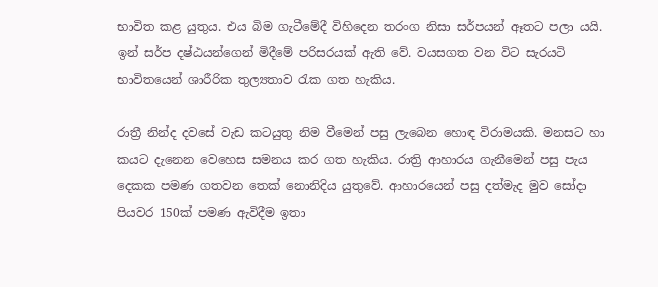භාවිත කළ යුතුය. එය බිම ගැටීමේදී විහිදෙන තරංග නිසා සර්පයන් ඈතට පලා යයි. ඉන් සර්ප දෂ්ඨයන්ගෙන් මිදීමේ පරිසරයක් ඇති වේ. වයසගත වන විට සැරයටි භාවිතයෙන් ශාරීරික තුල්‍යතාව රැක ගත හැකිය.

රාත්‍රී නින්ද දවසේ වැඩ කටයුතු නිම වීමෙන් පසු ලැබෙන හොඳ විරාමයකි. මනසට හා කයට දැනෙන වෙහෙස සමනය කර ගත හැකිය. රාත්‍රි ආහාරය ගැනීමෙන් පසු පැය දෙකක පමණ ගතවන තෙක් නොනිදිය යුතුවේ. ආහාරයෙන් පසු දත්මැද මුව සෝදා පියවර 150ක් පමණ ඇවිදීම ඉතා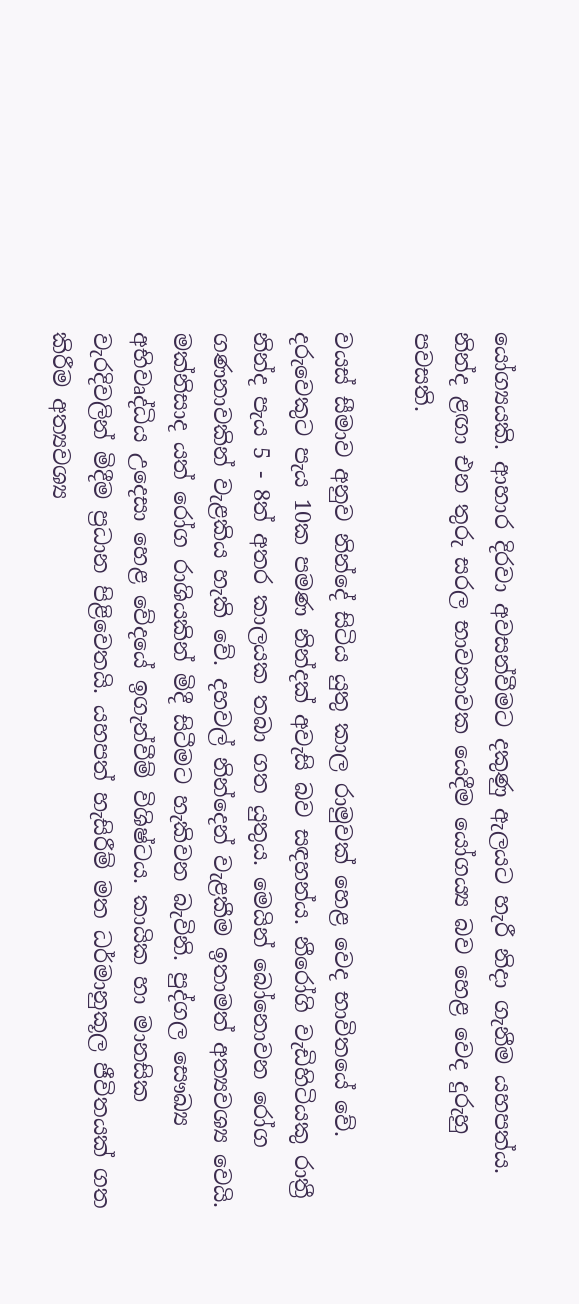යෝග්‍යයකි. ආහාර දිරවා අවසන්වීමට දකුණු ඇලයට හැරී නිදා ගැනීම යහපත්ය. නින්ද ළඟා එන තුරු සරල භාවනාවක යෙදීම යෝගය්‍ය බව හෙළ වෙද දුරුහු පවසති.

වයස් සීමාව අනුව නින්දේ සිටිය යුතු කාල රාමුවක් හෙළ වෙද භාවිතයේ වේ. දරුවෙකුට පැය 10ක පමණ නින්දක් අවැසි බව සඳහන්ය. නීරෝගි වැඩිහිටියකු රාත්‍රී නින්ද පැය 5 - 8ත් අතර කාලයක තබා ගත යුතුය. මෙයින් බෝනොවන රෝග ගණනාවකින් වැළකිය හැකි වේ. දහවල් නින්දෙන් වැළකීම ඉතාමත් අත්‍යවශ්‍ය වෙයි. මක්නිසාද යත් රෝග රාශියකින් මිදී සිටීමට හැකිවන බැවිනි. පුද්ගල සෞඛ්‍ය අභිවෘද්ධිය උදෙසා හෙළ වේදයේ ඉගැන්වීම් විශිෂ්ටය. කායික හා මානසික වැරදිවලින් මිදීම ප්‍රධාන පිළිවෙතයි. යහපත් හැසිරීම් මත ධර්මානුකූල ජීවිතයක් ගත කිරීම අත්‍යවශ්‍ය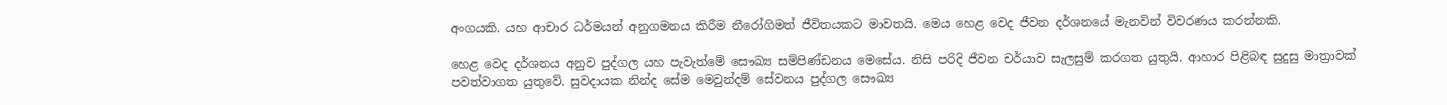අංගයකි. යහ ආචාර ධර්මයන් අනුගමනය කිරීම නීරෝගිමත් ජීවිතයකට මාවතයි. මෙය හෙළ වෙද ජීවන දර්ශනයේ මැනවින් විවරණය කරන්නකි.

හෙළ වෙද දර්ශනය අනුව පුද්ගල යහ පැවැත්මේ සෞඛ්‍ය සම්පිණ්ඩනය මෙසේය. නිසි පරිදි ජීවන චර්යාව සැලසුම් කරගත යුතුයි. ආහාර පිළිබඳ සුදුසු මාත්‍රාවක් පවත්වාගත යුතුවේ. සුවදායක නින්ද සේම මෙවුන්දම් සේවනය පුද්ගල සෞඛ්‍ය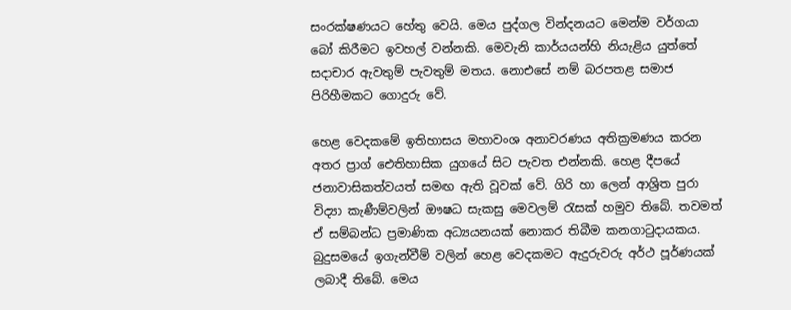සංරක්ෂණයට හේතු වෙයි. මෙය පුද්ගල වින්දනයට මෙන්ම වර්ගයා බෝ කිරීමට ඉවහල් වන්නකි. මෙවැනි කාර්යයන්හි නියැළිය යුත්තේ සදාචාර ඇවතුම් පැවතුම් මතය. නොඑසේ නම් බරපතළ සමාජ පිරිහීමකට ගොදුරු වේ.

හෙළ වෙදකමේ ඉතිහාසය මහාවංශ අනාවරණය අතික්‍රමණය කරන අතර ප්‍රාග් ඓතිහාසික යුගයේ සිට පැවත එන්නකි. හෙළ දීපයේ ජනාවාසිකත්වයත් සමඟ ඇති වූවක් වේ. ගිරි හා ලෙන් ආශ්‍රිත පුරා විද්‍යා කැණීම්වලින් ඖෂධ සැකසු මෙවලම් රැසක් හමුව තිබේ. තවමත් ඒ සම්බන්ධ ප්‍රමාණික අධ්‍යයනයක් නොකර තිබීම කනගාටුදායකය. බුදුසමයේ ඉගැන්වීම් වලින් හෙළ වෙදකමට ඇදුරුවරු අර්ථ පූර්ණයක් ලබාදී තිබේ. මෙය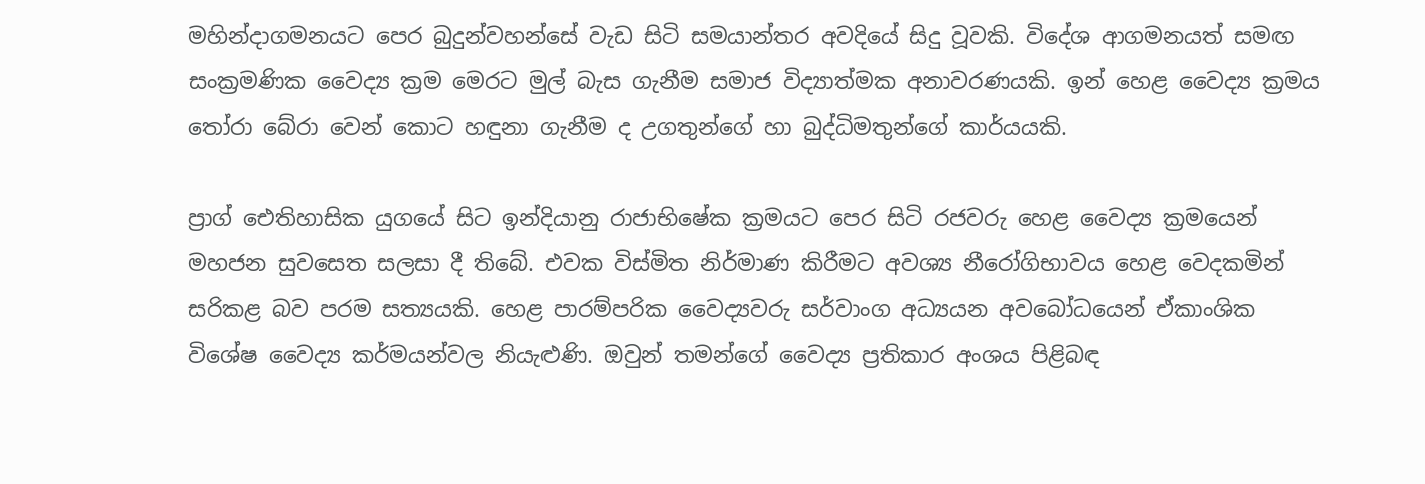මහින්දාගමනයට පෙර බුදුන්වහන්සේ වැඩ සිටි සමයාන්තර අවදියේ සිදු වූවකි. විදේශ ආගමනයත් සමඟ සංක්‍රමණික වෛද්‍ය ක්‍රම මෙරට මුල් බැස ගැනීම සමාජ විද්‍යාත්මක අනාවරණයකි. ඉන් හෙළ වෛද්‍ය ක්‍රමය තෝරා බේරා වෙන් කොට හඳුනා ගැනීම ද උගතුන්ගේ හා බුද්ධිමතුන්ගේ කාර්යයකි.

ප්‍රාග් ඓතිහාසික යුගයේ සිට ඉන්දියානු රාජාභිෂේක ක්‍රමයට පෙර සිටි රජවරු හෙළ වෛද්‍ය ක්‍රමයෙන් මහජන සුවසෙත සලසා දී තිබේ. එවක විස්මිත නිර්මාණ කිරීමට අවශ්‍ය නීරෝගිභාවය හෙළ වෙදකමින් සරිකළ බව පරම සත්‍යයකි. හෙළ පාරම්පරික වෛද්‍යවරු සර්වාංග අධ්‍යයන අවබෝධයෙන් ඒකාංශික විශේෂ වෛද්‍ය කර්මයන්වල නියැළුණි. ඔවුන් තමන්ගේ වෛද්‍ය ප්‍රතිකාර අංශය පිළිබඳ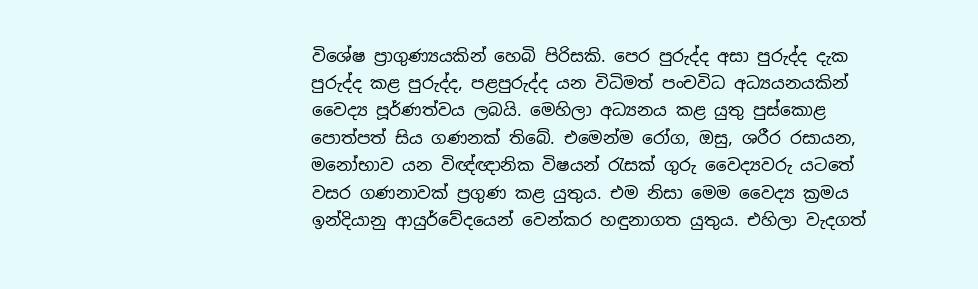විශේෂ ප්‍රාගුණ්‍යයකින් හෙබි පිරිසකි. පෙර පුරුද්ද අසා පුරුද්ද දැක පුරුද්ද කළ පුරුද්ද, පළපුරුද්ද යන විධිමත් පංචවිධ අධ්‍යයනයකින් වෛද්‍ය පූර්ණත්වය ලබයි. මෙහිලා අධ්‍යනය කළ යුතු පුස්කොළ පොත්පත් සිය ගණනක් තිබේ. එමෙන්ම රෝග, ඔසු, ශරීර රසායන, මනෝභාව යන විඥ්ඥානික විෂයන් රැසක් ගුරු වෛද්‍යවරු යටතේ වසර ගණනාවක් ප්‍රගුණ කළ යුතුය. එම නිසා මෙම වෛද්‍ය ක්‍රමය ඉන්දියානු ආයුර්වේදයෙන් වෙන්කර හඳුනාගත යුතුය. එහිලා වැදගත්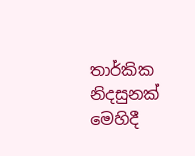තාර්කික නිදසුනක් මෙහිදී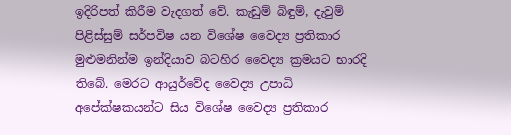ඉදිරිපත් කිරීම වැදගත් වේ. කැඩුම් බිඳුම්, දැවුම් පිළිස්සුම් සර්පවිෂ යන විශේෂ වෛද්‍ය ප්‍රතිකාර මුළුමනින්ම ඉන්දියාව බටහිර වෛද්‍ය ක්‍රමයට භාරදි තිබේ. මෙරට ආයුර්වේද වෛද්‍ය උපාධි අපේක්ෂකයන්ට සිය විශේෂ වෛද්‍ය ප්‍රතිකාර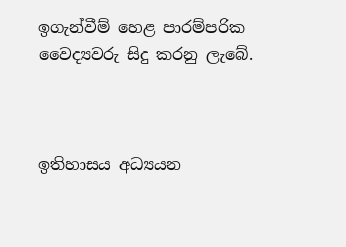ඉගැන්වීම් හෙළ පාරම්පරික වෛද්‍යවරු සිදු කරනු ලැබේ.



ඉතිහාසය අධ්‍යයන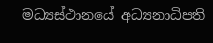මධ්‍යස්ථානයේ අධ්‍යනාධිපති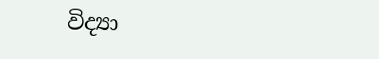විද්‍යා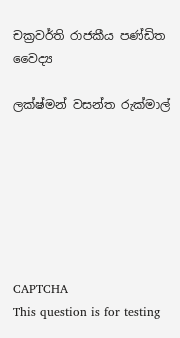චක්‍රවර්ති රාජකීය පණ්ඩිත වෛද්‍ය

ලක්ෂ්මන් වසන්ත රුක්මාල්







CAPTCHA
This question is for testing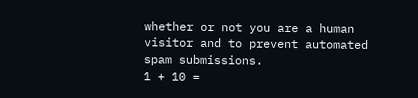whether or not you are a human visitor and to prevent automated spam submissions.
1 + 10 =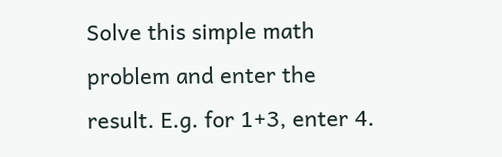Solve this simple math problem and enter the result. E.g. for 1+3, enter 4.